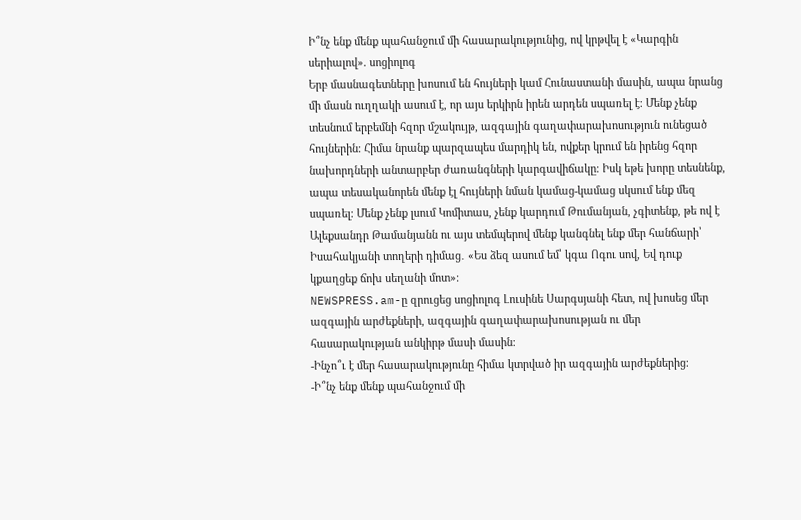Ի՞նչ ենք մենք պահանջում մի հասարակությունից, ով կրթվել է «Կարգին սերիալով». սոցիոլոգ
Երբ մասնագետները խոսում են հույների կամ Հունաստանի մասին, ապա նրանց մի մասն ուղղակի ասում է, որ այս երկիրն իրեն արդեն սպառել է։ Մենք չենք տեսնում երբեմնի հզոր մշակույթ, ազգային գաղափարախոսություն ունեցած հույներին։ Հիմա նրանք պարզապես մարդիկ են, ովքեր կրում են իրենց հզոր նախորդների անտարբեր ժառանգների կարգավիճակը։ Իսկ եթե խորը տեսնենք, ապա տեսականորեն մենք էլ հույների նման կամաց-կամաց սկսում ենք մեզ սպառել։ Մենք չենք լսում Կոմիտաս, չենք կարդում Թումանյան, չգիտենք, թե ով է Ալեքսանդր Թամանյանն ու այս տեմպերով մենք կանգնել ենք մեր հանճարի՝ Իսահակյանի տողերի դիմաց․ «Ես ձեզ ասում եմ՝ կգա Ոգու սով, Եվ դուք կքաղցեք ճոխ սեղանի մոտ»։
NEWSPRESS.am-ը զրուցեց սոցիոլոգ Լուսինե Սարգսյանի հետ, ով խոսեց մեր ազգային արժեքների, ազգային գաղափարախոսության ու մեր հասարակության անկիրթ մասի մասին։
-Ինչո՞ւ է մեր հասարակությունը հիմա կտրված իր ազգային արժեքներից։
-Ի՞նչ ենք մենք պահանջում մի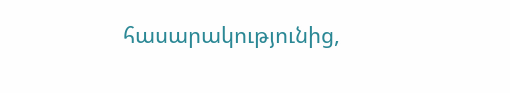հասարակությունից,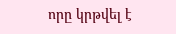որը կրթվել է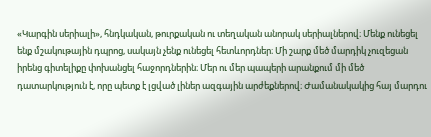«Կարգին սերիալի», հնդկական, թուրքական ու տեղական անորակ սերիալներով։ Մենք ունեցել ենք մշակութային դպրոց, սակայն չենք ունեցել հետևորդներ։ Մի շարք մեծ մարդիկ չուզեցան իրենց գիտելիքը փոխանցել հաջորդներին։ Մեր ու մեր պապերի արանքում մի մեծ դատարկություն է, որը պետք է լցված լիներ ազգային արժեքներով։ Ժամանակակից հայ մարդու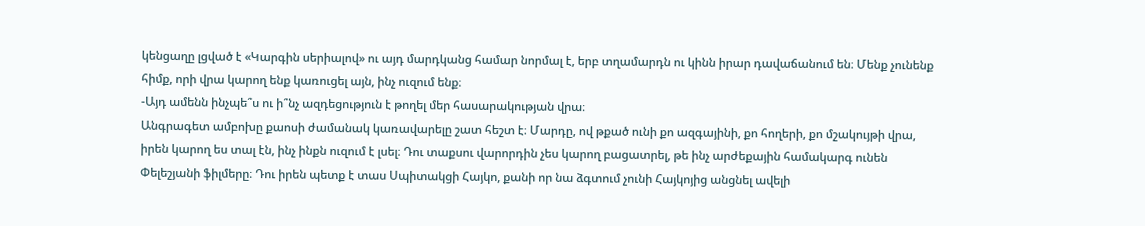կենցաղը լցված է «Կարգին սերիալով» ու այդ մարդկանց համար նորմալ է, երբ տղամարդն ու կինն իրար դավաճանում են։ Մենք չունենք հիմք, որի վրա կարող ենք կառուցել այն, ինչ ուզում ենք։
-Այդ ամենն ինչպե՞ս ու ի՞նչ ազդեցություն է թողել մեր հասարակության վրա։
Անգրագետ ամբոխը քաոսի ժամանակ կառավարելը շատ հեշտ է։ Մարդը, ով թքած ունի քո ազգայինի, քո հողերի, քո մշակույթի վրա, իրեն կարող ես տալ էն, ինչ ինքն ուզում է լսել։ Դու տաքսու վարորդին չես կարող բացատրել, թե ինչ արժեքային համակարգ ունեն Փելեշյանի ֆիլմերը։ Դու իրեն պետք է տաս Սպիտակցի Հայկո, քանի որ նա ձգտում չունի Հայկոյից անցնել ավելի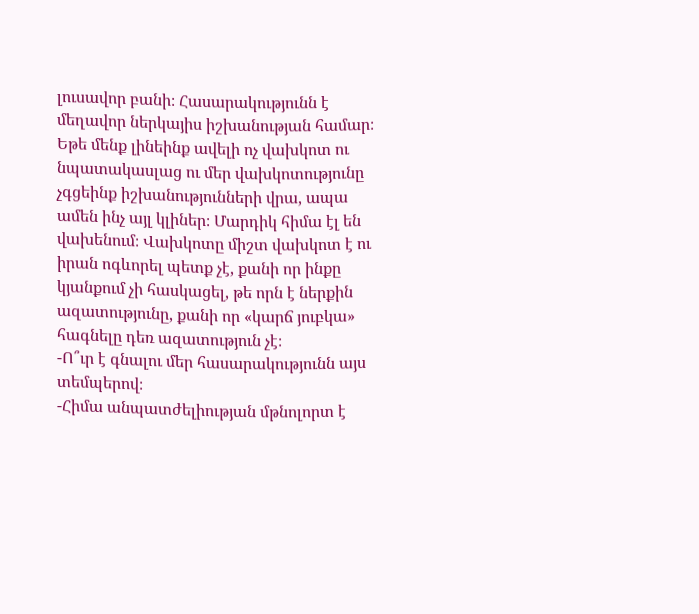լուսավոր բանի։ Հասարակությունն է մեղավոր ներկայիս իշխանության համար։ Եթե մենք լինեինք ավելի ոչ վախկոտ ու նպատակասլաց ու մեր վախկոտությունը չգցեինք իշխանությունների վրա, ապա ամեն ինչ այլ կլիներ։ Մարդիկ հիմա էլ են վախենում։ Վախկոտը միշտ վախկոտ է ու իրան ոգևորել պետք չէ, քանի որ ինքը կյանքում չի հասկացել, թե որն է ներքին ազատությունը, քանի որ «կարճ յուբկա» հագնելը դեռ ազատություն չէ։
-Ո՞ւր է գնալու մեր հասարակությունն այս տեմպերով։
-Հիմա անպատժելիության մթնոլորտ է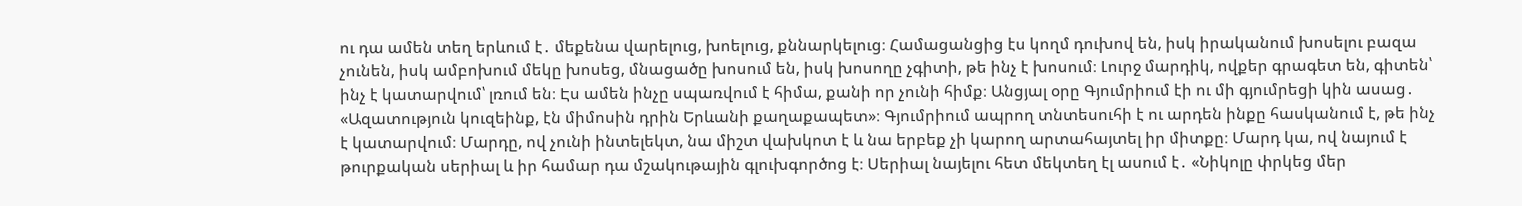ու դա ամեն տեղ երևում է․ մեքենա վարելուց, խոելուց, քննարկելուց։ Համացանցից էս կողմ դուխով են, իսկ իրականում խոսելու բազա չունեն, իսկ ամբոխում մեկը խոսեց, մնացածը խոսում են, իսկ խոսողը չգիտի, թե ինչ է խոսում։ Լուրջ մարդիկ, ովքեր գրագետ են, գիտեն՝ ինչ է կատարվում՝ լռում են։ Էս ամեն ինչը սպառվում է հիմա, քանի որ չունի հիմք։ Անցյալ օրը Գյումրիում էի ու մի գյումրեցի կին ասաց․ «Ազատություն կուզեինք, էն միմոսին դրին Երևանի քաղաքապետ»։ Գյումրիում ապրող տնտեսուհի է ու արդեն ինքը հասկանում է, թե ինչ է կատարվում։ Մարդը, ով չունի ինտելեկտ, նա միշտ վախկոտ է և նա երբեք չի կարող արտահայտել իր միտքը։ Մարդ կա, ով նայում է թուրքական սերիալ և իր համար դա մշակութային գլուխգործոց է։ Սերիալ նայելու հետ մեկտեղ էլ ասում է․ «Նիկոլը փրկեց մեր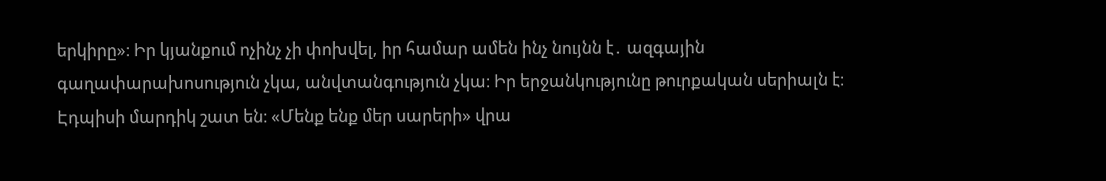երկիրը»։ Իր կյանքում ոչինչ չի փոխվել, իր համար ամեն ինչ նույնն է․ ազգային գաղափարախոսություն չկա, անվտանգություն չկա։ Իր երջանկությունը թուրքական սերիալն է։ Էդպիսի մարդիկ շատ են։ «Մենք ենք մեր սարերի» վրա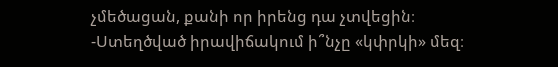չմեծացան, քանի որ իրենց դա չտվեցին։
-Ստեղծված իրավիճակում ի՞նչը «կփրկի» մեզ։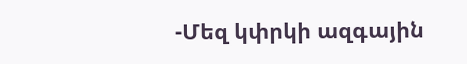-Մեզ կփրկի ազգային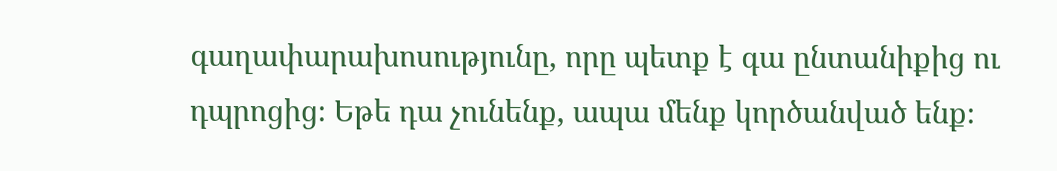գաղափարախոսությունը, որը պետք է գա ընտանիքից ու դպրոցից։ Եթե դա չունենք, ապա մենք կործանված ենք։